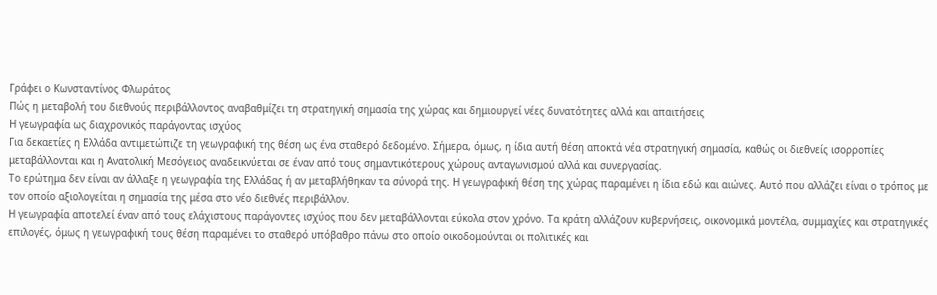Γράφει ο Κωνσταντίνος Φλωράτος
Πώς η μεταβολή του διεθνούς περιβάλλοντος αναβαθμίζει τη στρατηγική σημασία της χώρας και δημιουργεί νέες δυνατότητες αλλά και απαιτήσεις
Η γεωγραφία ως διαχρονικός παράγοντας ισχύος
Για δεκαετίες η Ελλάδα αντιμετώπιζε τη γεωγραφική της θέση ως ένα σταθερό δεδομένο. Σήμερα, όμως, η ίδια αυτή θέση αποκτά νέα στρατηγική σημασία, καθώς οι διεθνείς ισορροπίες μεταβάλλονται και η Ανατολική Μεσόγειος αναδεικνύεται σε έναν από τους σημαντικότερους χώρους ανταγωνισμού αλλά και συνεργασίας.
Το ερώτημα δεν είναι αν άλλαξε η γεωγραφία της Ελλάδας ή αν μεταβλήθηκαν τα σύνορά της. Η γεωγραφική θέση της χώρας παραμένει η ίδια εδώ και αιώνες. Αυτό που αλλάζει είναι ο τρόπος με τον οποίο αξιολογείται η σημασία της μέσα στο νέο διεθνές περιβάλλον.
Η γεωγραφία αποτελεί έναν από τους ελάχιστους παράγοντες ισχύος που δεν μεταβάλλονται εύκολα στον χρόνο. Τα κράτη αλλάζουν κυβερνήσεις, οικονομικά μοντέλα, συμμαχίες και στρατηγικές επιλογές, όμως η γεωγραφική τους θέση παραμένει το σταθερό υπόβαθρο πάνω στο οποίο οικοδομούνται οι πολιτικές και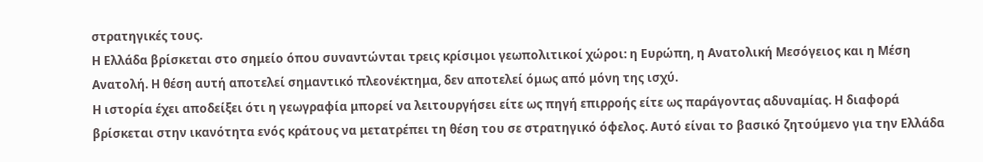στρατηγικές τους.
Η Ελλάδα βρίσκεται στο σημείο όπου συναντώνται τρεις κρίσιμοι γεωπολιτικοί χώροι: η Ευρώπη, η Ανατολική Μεσόγειος και η Μέση Ανατολή. Η θέση αυτή αποτελεί σημαντικό πλεονέκτημα, δεν αποτελεί όμως από μόνη της ισχύ.
Η ιστορία έχει αποδείξει ότι η γεωγραφία μπορεί να λειτουργήσει είτε ως πηγή επιρροής είτε ως παράγοντας αδυναμίας. Η διαφορά βρίσκεται στην ικανότητα ενός κράτους να μετατρέπει τη θέση του σε στρατηγικό όφελος. Αυτό είναι το βασικό ζητούμενο για την Ελλάδα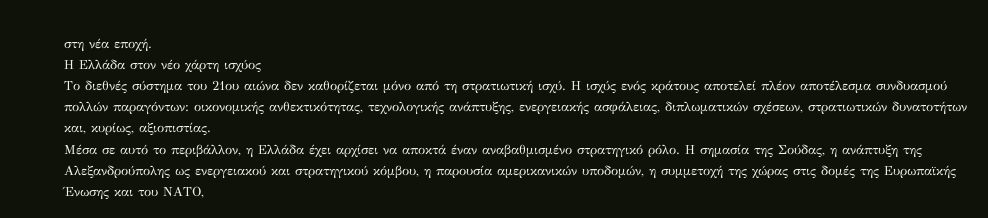στη νέα εποχή.
Η Ελλάδα στον νέο χάρτη ισχύος
Το διεθνές σύστημα του 21ου αιώνα δεν καθορίζεται μόνο από τη στρατιωτική ισχύ. Η ισχύς ενός κράτους αποτελεί πλέον αποτέλεσμα συνδυασμού πολλών παραγόντων: οικονομικής ανθεκτικότητας, τεχνολογικής ανάπτυξης, ενεργειακής ασφάλειας, διπλωματικών σχέσεων, στρατιωτικών δυνατοτήτων και, κυρίως, αξιοπιστίας.
Μέσα σε αυτό το περιβάλλον, η Ελλάδα έχει αρχίσει να αποκτά έναν αναβαθμισμένο στρατηγικό ρόλο. Η σημασία της Σούδας, η ανάπτυξη της Αλεξανδρούπολης ως ενεργειακού και στρατηγικού κόμβου, η παρουσία αμερικανικών υποδομών, η συμμετοχή της χώρας στις δομές της Ευρωπαϊκής Ένωσης και του ΝΑΤΟ,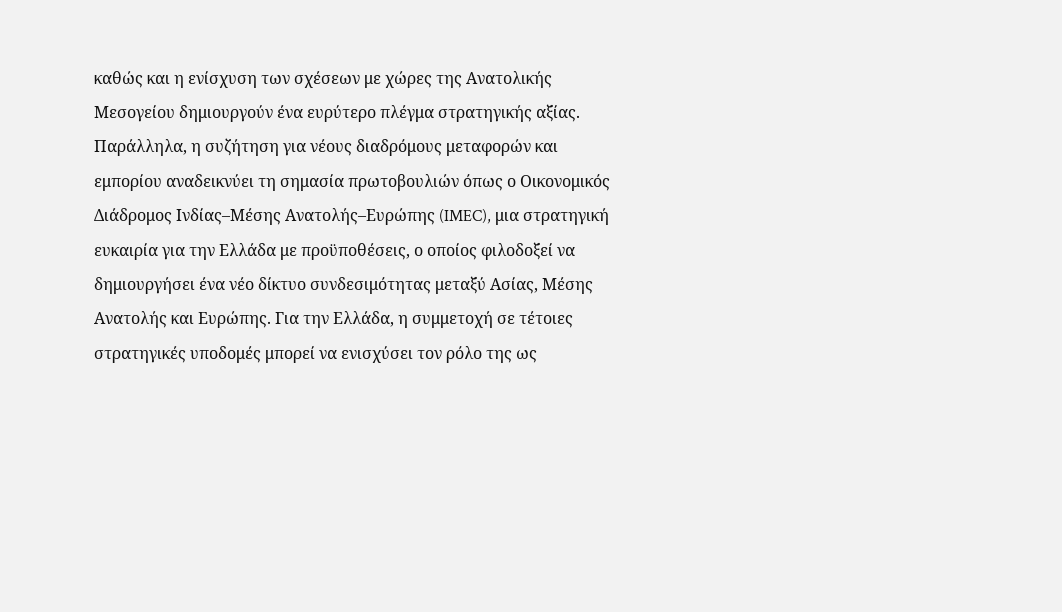καθώς και η ενίσχυση των σχέσεων με χώρες της Ανατολικής Μεσογείου δημιουργούν ένα ευρύτερο πλέγμα στρατηγικής αξίας. Παράλληλα, η συζήτηση για νέους διαδρόμους μεταφορών και εμπορίου αναδεικνύει τη σημασία πρωτοβουλιών όπως ο Οικονομικός Διάδρομος Ινδίας–Μέσης Ανατολής–Ευρώπης (IMEC), μια στρατηγική ευκαιρία για την Ελλάδα με προϋποθέσεις, ο οποίος φιλοδοξεί να δημιουργήσει ένα νέο δίκτυο συνδεσιμότητας μεταξύ Ασίας, Μέσης Ανατολής και Ευρώπης. Για την Ελλάδα, η συμμετοχή σε τέτοιες στρατηγικές υποδομές μπορεί να ενισχύσει τον ρόλο της ως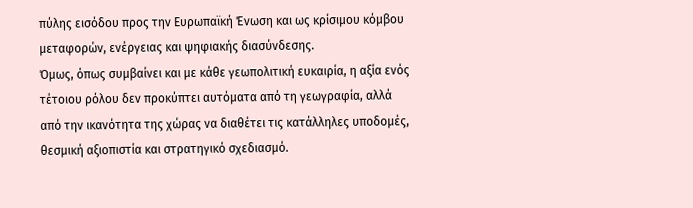πύλης εισόδου προς την Ευρωπαϊκή Ένωση και ως κρίσιμου κόμβου μεταφορών, ενέργειας και ψηφιακής διασύνδεσης.
Όμως, όπως συμβαίνει και με κάθε γεωπολιτική ευκαιρία, η αξία ενός τέτοιου ρόλου δεν προκύπτει αυτόματα από τη γεωγραφία, αλλά από την ικανότητα της χώρας να διαθέτει τις κατάλληλες υποδομές, θεσμική αξιοπιστία και στρατηγικό σχεδιασμό.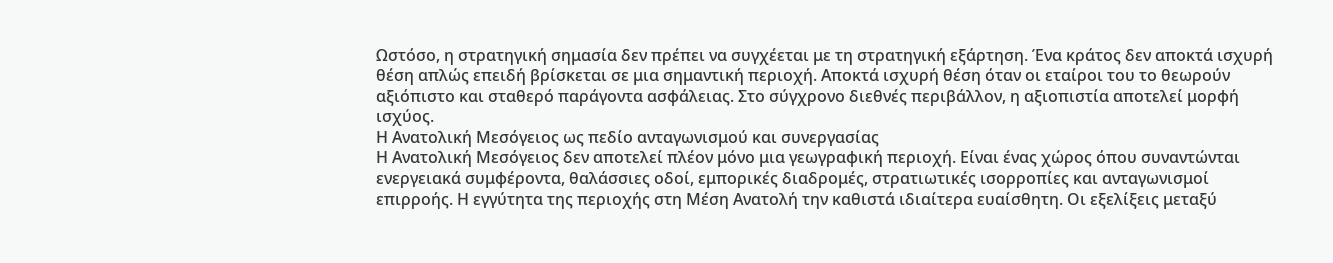Ωστόσο, η στρατηγική σημασία δεν πρέπει να συγχέεται με τη στρατηγική εξάρτηση. Ένα κράτος δεν αποκτά ισχυρή θέση απλώς επειδή βρίσκεται σε μια σημαντική περιοχή. Αποκτά ισχυρή θέση όταν οι εταίροι του το θεωρούν αξιόπιστο και σταθερό παράγοντα ασφάλειας. Στο σύγχρονο διεθνές περιβάλλον, η αξιοπιστία αποτελεί μορφή ισχύος.
Η Ανατολική Μεσόγειος ως πεδίο ανταγωνισμού και συνεργασίας
Η Ανατολική Μεσόγειος δεν αποτελεί πλέον μόνο μια γεωγραφική περιοχή. Είναι ένας χώρος όπου συναντώνται ενεργειακά συμφέροντα, θαλάσσιες οδοί, εμπορικές διαδρομές, στρατιωτικές ισορροπίες και ανταγωνισμοί επιρροής. Η εγγύτητα της περιοχής στη Μέση Ανατολή την καθιστά ιδιαίτερα ευαίσθητη. Οι εξελίξεις μεταξύ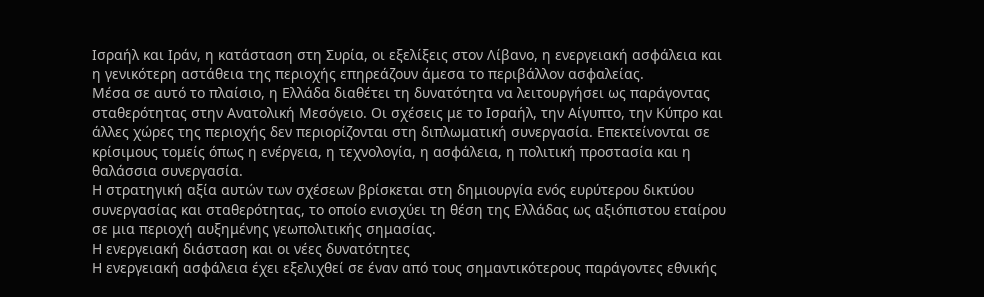Ισραήλ και Ιράν, η κατάσταση στη Συρία, οι εξελίξεις στον Λίβανο, η ενεργειακή ασφάλεια και η γενικότερη αστάθεια της περιοχής επηρεάζουν άμεσα το περιβάλλον ασφαλείας.
Μέσα σε αυτό το πλαίσιο, η Ελλάδα διαθέτει τη δυνατότητα να λειτουργήσει ως παράγοντας σταθερότητας στην Ανατολική Μεσόγειο. Οι σχέσεις με το Ισραήλ, την Αίγυπτο, την Κύπρο και άλλες χώρες της περιοχής δεν περιορίζονται στη διπλωματική συνεργασία. Επεκτείνονται σε κρίσιμους τομείς όπως η ενέργεια, η τεχνολογία, η ασφάλεια, η πολιτική προστασία και η θαλάσσια συνεργασία.
Η στρατηγική αξία αυτών των σχέσεων βρίσκεται στη δημιουργία ενός ευρύτερου δικτύου συνεργασίας και σταθερότητας, το οποίο ενισχύει τη θέση της Ελλάδας ως αξιόπιστου εταίρου σε μια περιοχή αυξημένης γεωπολιτικής σημασίας.
Η ενεργειακή διάσταση και οι νέες δυνατότητες
Η ενεργειακή ασφάλεια έχει εξελιχθεί σε έναν από τους σημαντικότερους παράγοντες εθνικής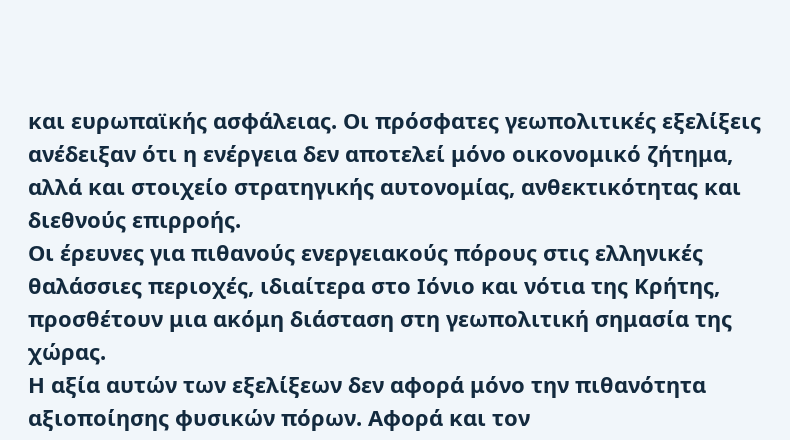και ευρωπαϊκής ασφάλειας. Οι πρόσφατες γεωπολιτικές εξελίξεις ανέδειξαν ότι η ενέργεια δεν αποτελεί μόνο οικονομικό ζήτημα, αλλά και στοιχείο στρατηγικής αυτονομίας, ανθεκτικότητας και διεθνούς επιρροής.
Οι έρευνες για πιθανούς ενεργειακούς πόρους στις ελληνικές θαλάσσιες περιοχές, ιδιαίτερα στο Ιόνιο και νότια της Κρήτης, προσθέτουν μια ακόμη διάσταση στη γεωπολιτική σημασία της χώρας.
Η αξία αυτών των εξελίξεων δεν αφορά μόνο την πιθανότητα αξιοποίησης φυσικών πόρων. Αφορά και τον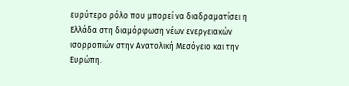ευρύτερο ρόλο που μπορεί να διαδραματίσει η Ελλάδα στη διαμόρφωση νέων ενεργειακών ισορροπιών στην Ανατολική Μεσόγειο και την Ευρώπη.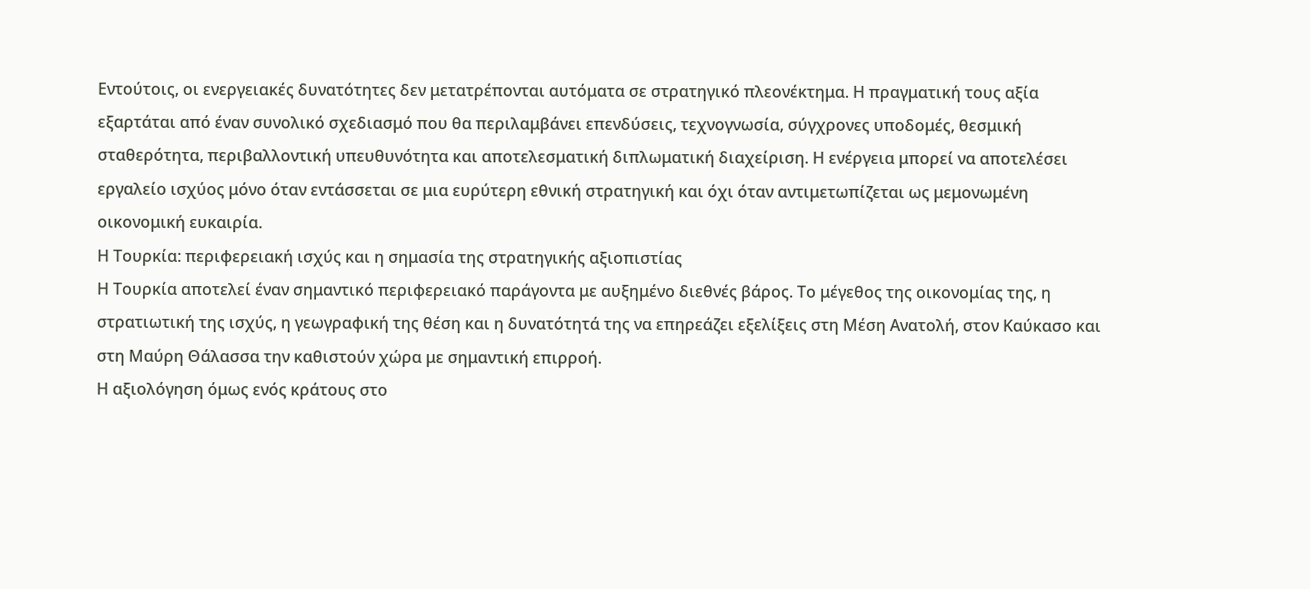Εντούτοις, οι ενεργειακές δυνατότητες δεν μετατρέπονται αυτόματα σε στρατηγικό πλεονέκτημα. Η πραγματική τους αξία εξαρτάται από έναν συνολικό σχεδιασμό που θα περιλαμβάνει επενδύσεις, τεχνογνωσία, σύγχρονες υποδομές, θεσμική σταθερότητα, περιβαλλοντική υπευθυνότητα και αποτελεσματική διπλωματική διαχείριση. Η ενέργεια μπορεί να αποτελέσει εργαλείο ισχύος μόνο όταν εντάσσεται σε μια ευρύτερη εθνική στρατηγική και όχι όταν αντιμετωπίζεται ως μεμονωμένη οικονομική ευκαιρία.
Η Τουρκία: περιφερειακή ισχύς και η σημασία της στρατηγικής αξιοπιστίας
Η Τουρκία αποτελεί έναν σημαντικό περιφερειακό παράγοντα με αυξημένο διεθνές βάρος. Το μέγεθος της οικονομίας της, η στρατιωτική της ισχύς, η γεωγραφική της θέση και η δυνατότητά της να επηρεάζει εξελίξεις στη Μέση Ανατολή, στον Καύκασο και στη Μαύρη Θάλασσα την καθιστούν χώρα με σημαντική επιρροή.
Η αξιολόγηση όμως ενός κράτους στο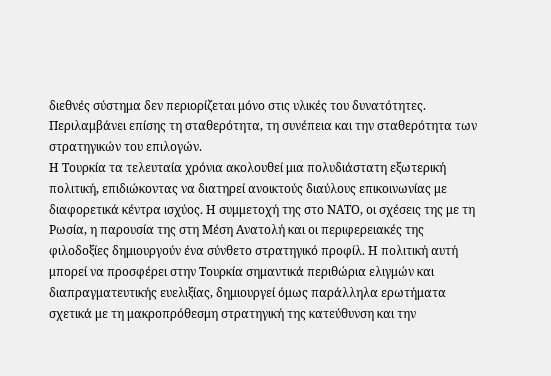διεθνές σύστημα δεν περιορίζεται μόνο στις υλικές του δυνατότητες. Περιλαμβάνει επίσης τη σταθερότητα, τη συνέπεια και την σταθερότητα των στρατηγικών του επιλογών.
Η Τουρκία τα τελευταία χρόνια ακολουθεί μια πολυδιάστατη εξωτερική πολιτική, επιδιώκοντας να διατηρεί ανοικτούς διαύλους επικοινωνίας με διαφορετικά κέντρα ισχύος. Η συμμετοχή της στο ΝΑΤΟ, οι σχέσεις της με τη Ρωσία, η παρουσία της στη Μέση Ανατολή και οι περιφερειακές της φιλοδοξίες δημιουργούν ένα σύνθετο στρατηγικό προφίλ. Η πολιτική αυτή μπορεί να προσφέρει στην Τουρκία σημαντικά περιθώρια ελιγμών και διαπραγματευτικής ευελιξίας, δημιουργεί όμως παράλληλα ερωτήματα σχετικά με τη μακροπρόθεσμη στρατηγική της κατεύθυνση και την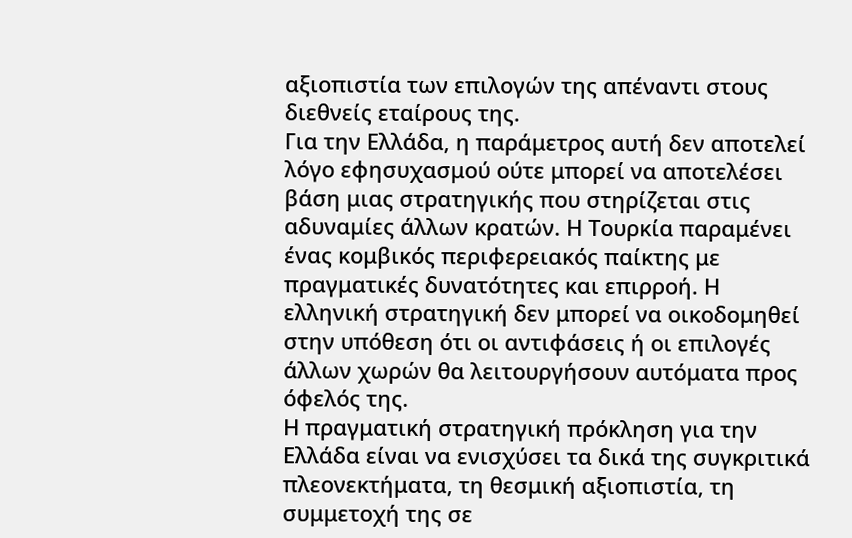αξιοπιστία των επιλογών της απέναντι στους διεθνείς εταίρους της.
Για την Ελλάδα, η παράμετρος αυτή δεν αποτελεί λόγο εφησυχασμού ούτε μπορεί να αποτελέσει βάση μιας στρατηγικής που στηρίζεται στις αδυναμίες άλλων κρατών. Η Τουρκία παραμένει ένας κομβικός περιφερειακός παίκτης με πραγματικές δυνατότητες και επιρροή. Η ελληνική στρατηγική δεν μπορεί να οικοδομηθεί στην υπόθεση ότι οι αντιφάσεις ή οι επιλογές άλλων χωρών θα λειτουργήσουν αυτόματα προς όφελός της.
Η πραγματική στρατηγική πρόκληση για την Ελλάδα είναι να ενισχύσει τα δικά της συγκριτικά πλεονεκτήματα, τη θεσμική αξιοπιστία, τη συμμετοχή της σε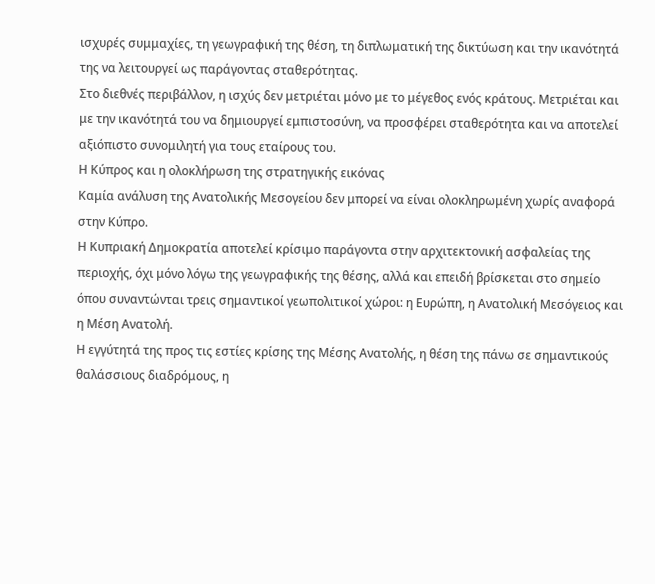ισχυρές συμμαχίες, τη γεωγραφική της θέση, τη διπλωματική της δικτύωση και την ικανότητά της να λειτουργεί ως παράγοντας σταθερότητας.
Στο διεθνές περιβάλλον, η ισχύς δεν μετριέται μόνο με το μέγεθος ενός κράτους. Μετριέται και με την ικανότητά του να δημιουργεί εμπιστοσύνη, να προσφέρει σταθερότητα και να αποτελεί αξιόπιστο συνομιλητή για τους εταίρους του.
Η Κύπρος και η ολοκλήρωση της στρατηγικής εικόνας
Καμία ανάλυση της Ανατολικής Μεσογείου δεν μπορεί να είναι ολοκληρωμένη χωρίς αναφορά στην Κύπρο.
Η Κυπριακή Δημοκρατία αποτελεί κρίσιμο παράγοντα στην αρχιτεκτονική ασφαλείας της περιοχής, όχι μόνο λόγω της γεωγραφικής της θέσης, αλλά και επειδή βρίσκεται στο σημείο όπου συναντώνται τρεις σημαντικοί γεωπολιτικοί χώροι: η Ευρώπη, η Ανατολική Μεσόγειος και η Μέση Ανατολή.
Η εγγύτητά της προς τις εστίες κρίσης της Μέσης Ανατολής, η θέση της πάνω σε σημαντικούς θαλάσσιους διαδρόμους, η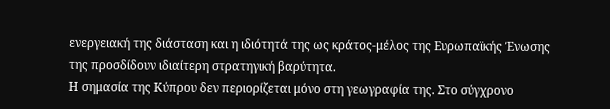ενεργειακή της διάσταση και η ιδιότητά της ως κράτος-μέλος της Ευρωπαϊκής Ένωσης της προσδίδουν ιδιαίτερη στρατηγική βαρύτητα.
Η σημασία της Κύπρου δεν περιορίζεται μόνο στη γεωγραφία της. Στο σύγχρονο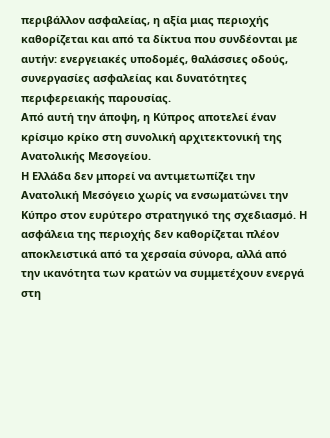περιβάλλον ασφαλείας, η αξία μιας περιοχής καθορίζεται και από τα δίκτυα που συνδέονται με αυτήν: ενεργειακές υποδομές, θαλάσσιες οδούς, συνεργασίες ασφαλείας και δυνατότητες περιφερειακής παρουσίας.
Από αυτή την άποψη, η Κύπρος αποτελεί έναν κρίσιμο κρίκο στη συνολική αρχιτεκτονική της Ανατολικής Μεσογείου.
Η Ελλάδα δεν μπορεί να αντιμετωπίζει την Ανατολική Μεσόγειο χωρίς να ενσωματώνει την Κύπρο στον ευρύτερο στρατηγικό της σχεδιασμό. Η ασφάλεια της περιοχής δεν καθορίζεται πλέον αποκλειστικά από τα χερσαία σύνορα, αλλά από την ικανότητα των κρατών να συμμετέχουν ενεργά στη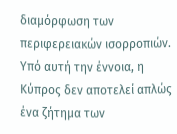διαμόρφωση των περιφερειακών ισορροπιών.
Υπό αυτή την έννοια, η Κύπρος δεν αποτελεί απλώς ένα ζήτημα των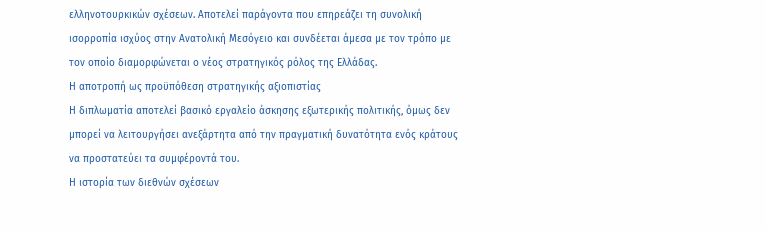ελληνοτουρκικών σχέσεων. Αποτελεί παράγοντα που επηρεάζει τη συνολική ισορροπία ισχύος στην Ανατολική Μεσόγειο και συνδέεται άμεσα με τον τρόπο με τον οποίο διαμορφώνεται ο νέος στρατηγικός ρόλος της Ελλάδας.
Η αποτροπή ως προϋπόθεση στρατηγικής αξιοπιστίας
Η διπλωματία αποτελεί βασικό εργαλείο άσκησης εξωτερικής πολιτικής, όμως δεν μπορεί να λειτουργήσει ανεξάρτητα από την πραγματική δυνατότητα ενός κράτους να προστατεύει τα συμφέροντά του.
Η ιστορία των διεθνών σχέσεων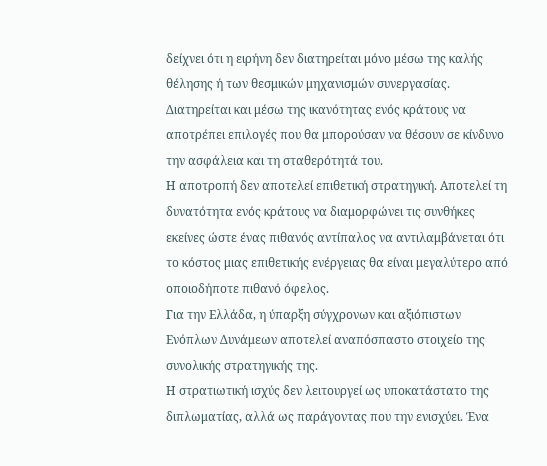δείχνει ότι η ειρήνη δεν διατηρείται μόνο μέσω της καλής θέλησης ή των θεσμικών μηχανισμών συνεργασίας. Διατηρείται και μέσω της ικανότητας ενός κράτους να αποτρέπει επιλογές που θα μπορούσαν να θέσουν σε κίνδυνο την ασφάλεια και τη σταθερότητά του.
Η αποτροπή δεν αποτελεί επιθετική στρατηγική. Αποτελεί τη δυνατότητα ενός κράτους να διαμορφώνει τις συνθήκες εκείνες ώστε ένας πιθανός αντίπαλος να αντιλαμβάνεται ότι το κόστος μιας επιθετικής ενέργειας θα είναι μεγαλύτερο από οποιοδήποτε πιθανό όφελος.
Για την Ελλάδα, η ύπαρξη σύγχρονων και αξιόπιστων Ενόπλων Δυνάμεων αποτελεί αναπόσπαστο στοιχείο της συνολικής στρατηγικής της.
Η στρατιωτική ισχύς δεν λειτουργεί ως υποκατάστατο της διπλωματίας, αλλά ως παράγοντας που την ενισχύει. Ένα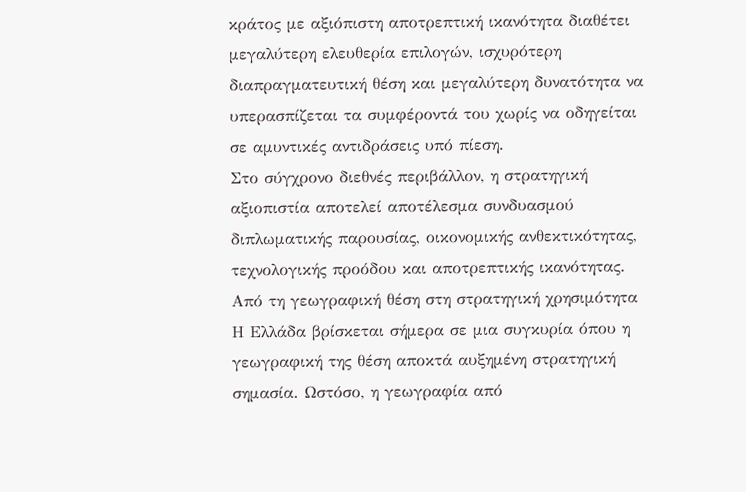κράτος με αξιόπιστη αποτρεπτική ικανότητα διαθέτει μεγαλύτερη ελευθερία επιλογών, ισχυρότερη διαπραγματευτική θέση και μεγαλύτερη δυνατότητα να υπερασπίζεται τα συμφέροντά του χωρίς να οδηγείται σε αμυντικές αντιδράσεις υπό πίεση.
Στο σύγχρονο διεθνές περιβάλλον, η στρατηγική αξιοπιστία αποτελεί αποτέλεσμα συνδυασμού διπλωματικής παρουσίας, οικονομικής ανθεκτικότητας, τεχνολογικής προόδου και αποτρεπτικής ικανότητας.
Από τη γεωγραφική θέση στη στρατηγική χρησιμότητα
Η Ελλάδα βρίσκεται σήμερα σε μια συγκυρία όπου η γεωγραφική της θέση αποκτά αυξημένη στρατηγική σημασία. Ωστόσο, η γεωγραφία από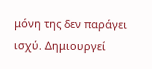μόνη της δεν παράγει ισχύ. Δημιουργεί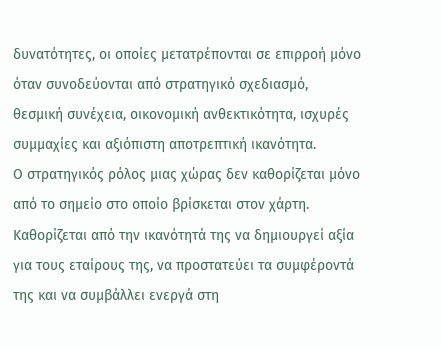δυνατότητες, οι οποίες μετατρέπονται σε επιρροή μόνο όταν συνοδεύονται από στρατηγικό σχεδιασμό, θεσμική συνέχεια, οικονομική ανθεκτικότητα, ισχυρές συμμαχίες και αξιόπιστη αποτρεπτική ικανότητα.
Ο στρατηγικός ρόλος μιας χώρας δεν καθορίζεται μόνο από το σημείο στο οποίο βρίσκεται στον χάρτη. Καθορίζεται από την ικανότητά της να δημιουργεί αξία για τους εταίρους της, να προστατεύει τα συμφέροντά της και να συμβάλλει ενεργά στη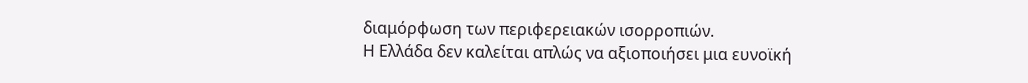διαμόρφωση των περιφερειακών ισορροπιών.
Η Ελλάδα δεν καλείται απλώς να αξιοποιήσει μια ευνοϊκή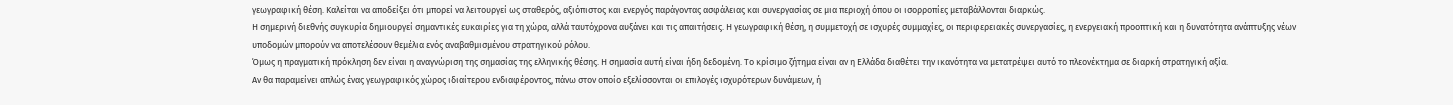γεωγραφική θέση. Καλείται να αποδείξει ότι μπορεί να λειτουργεί ως σταθερός, αξιόπιστος και ενεργός παράγοντας ασφάλειας και συνεργασίας σε μια περιοχή όπου οι ισορροπίες μεταβάλλονται διαρκώς.
Η σημερινή διεθνής συγκυρία δημιουργεί σημαντικές ευκαιρίες για τη χώρα, αλλά ταυτόχρονα αυξάνει και τις απαιτήσεις. Η γεωγραφική θέση, η συμμετοχή σε ισχυρές συμμαχίες, οι περιφερειακές συνεργασίες, η ενεργειακή προοπτική και η δυνατότητα ανάπτυξης νέων υποδομών μπορούν να αποτελέσουν θεμέλια ενός αναβαθμισμένου στρατηγικού ρόλου.
Όμως η πραγματική πρόκληση δεν είναι η αναγνώριση της σημασίας της ελληνικής θέσης. Η σημασία αυτή είναι ήδη δεδομένη. Το κρίσιμο ζήτημα είναι αν η Ελλάδα διαθέτει την ικανότητα να μετατρέψει αυτό το πλεονέκτημα σε διαρκή στρατηγική αξία.
Αν θα παραμείνει απλώς ένας γεωγραφικός χώρος ιδιαίτερου ενδιαφέροντος, πάνω στον οποίο εξελίσσονται οι επιλογές ισχυρότερων δυνάμεων, ή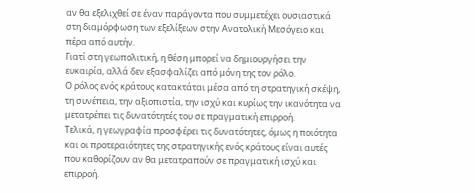αν θα εξελιχθεί σε έναν παράγοντα που συμμετέχει ουσιαστικά στη διαμόρφωση των εξελίξεων στην Ανατολική Μεσόγειο και πέρα από αυτήν.
Γιατί στη γεωπολιτική, η θέση μπορεί να δημιουργήσει την ευκαιρία, αλλά δεν εξασφαλίζει από μόνη της τον ρόλο.
Ο ρόλος ενός κράτους κατακτάται μέσα από τη στρατηγική σκέψη, τη συνέπεια, την αξιοπιστία, την ισχύ και κυρίως την ικανότητα να μετατρέπει τις δυνατότητές του σε πραγματική επιρροή.
Τελικά, η γεωγραφία προσφέρει τις δυνατότητες, όμως η ποιότητα και οι προτεραιότητες της στρατηγικής ενός κράτους είναι αυτές που καθορίζουν αν θα μετατραπούν σε πραγματική ισχύ και επιρροή.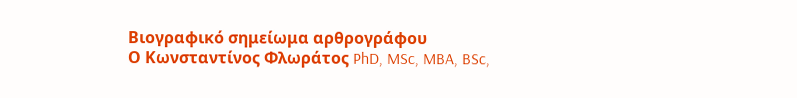Βιογραφικό σημείωμα αρθρογράφου
Ο Κωνσταντίνος Φλωράτος PhD, MSc, MBA, BSc,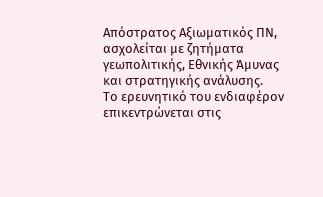Απόστρατος Αξιωματικός ΠΝ, ασχολείται με ζητήματα γεωπολιτικής, Εθνικής Άμυνας και στρατηγικής ανάλυσης.
Το ερευνητικό του ενδιαφέρον επικεντρώνεται στις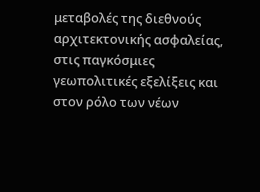μεταβολές της διεθνούς αρχιτεκτονικής ασφαλείας, στις παγκόσμιες γεωπολιτικές εξελίξεις και στον ρόλο των νέων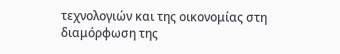τεχνολογιών και της οικονομίας στη διαμόρφωση της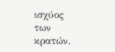ισχύος των κρατών.